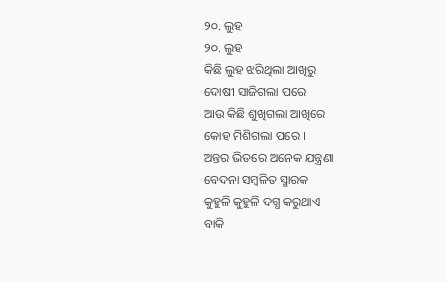୨୦. ଲୁହ
୨୦. ଲୁହ
କିଛି ଲୁହ ଝରିଥିଲା ଆଖିରୁ
ଦୋଷୀ ସାଜିଗଲା ପରେ
ଆଉ କିଛି ଶୁଖିଗଲା ଆଖିରେ
କୋହ ମିଶିଗଲା ପରେ ।
ଅନ୍ତର ଭିତରେ ଅନେକ ଯନ୍ତ୍ରଣା
ବେଦନା ସମ୍ବଳିତ ସ୍ମାରକ
କୁହୁଳି କୁହୁଳି ଦଗ୍ଧ କରୁଥାଏ
ବାକି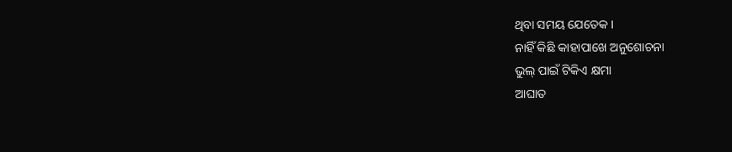ଥିବା ସମୟ ଯେତେକ ।
ନାହିଁ କିଛି କାହାପାଖେ ଅନୁଶୋଚନା
ଭୁଲ୍ ପାଇଁ ଟିକିଏ କ୍ଷମା
ଆଘାତ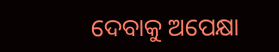ଦେବାକୁ ଅପେକ୍ଷା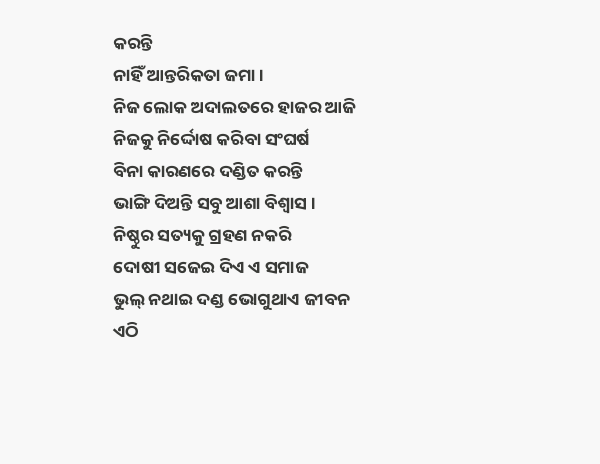କରନ୍ତି
ନାହିଁ ଆନ୍ତରିକତା ଜମା ।
ନିଜ ଲୋକ ଅଦାଲତରେ ହାଜର ଆଜି
ନିଜକୁ ନିର୍ଦ୍ଦୋଷ କରିବା ସଂଘର୍ଷ
ବିନା କାରଣରେ ଦଣ୍ଡିତ କରନ୍ତି
ଭାଙ୍ଗି ଦିଅନ୍ତି ସବୁ ଆଶା ବିଶ୍ୱାସ ।
ନିଷ୍ଠୁର ସତ୍ୟକୁ ଗ୍ରହଣ ନକରି
ଦୋଷୀ ସଜେଇ ଦିଏ ଏ ସମାଜ
ଭୁଲ୍ ନଥାଇ ଦଣ୍ଡ ଭୋଗୁଥାଏ ଜୀବନ
ଏଠି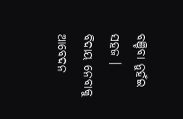ବଞ୍ଚିବା ନୁହଁଇ ସହଜ ।
ବିଦାୟ ନେବାକୁ ଆବେଦନ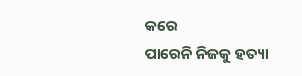କରେ
ପାରେନି ନିଜକୁ ହତ୍ୟା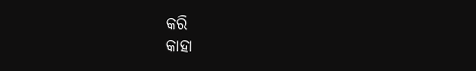କରି
କାହା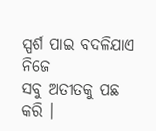ସ୍ପର୍ଶ ପାଇ ବଦଳିଯାଏ ନିଜେ
ସବୁ ଅତୀତକୁ ପଛ କରି ।